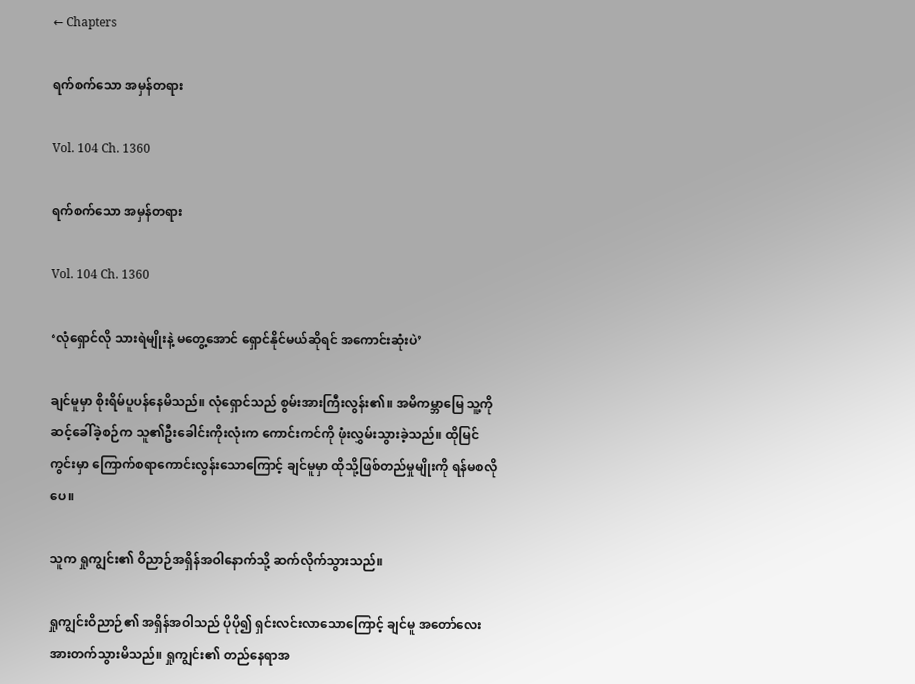← Chapters

ရက်စက်သော အမှန်တရား

Vol. 104 Ch. 1360

ရက်စက်သော အမှန်တရား

Vol. 104 Ch. 1360

‘လုံရှောင်လို သားရဲမျိုးနဲ့ မတွေ့အောင် ရှောင်နိုင်မယ်ဆိုရင် အကောင်းဆုံးပဲ’

ချင်မူမှာ စိုးရိမ်ပူပန်နေမိသည်။ လုံရှောင်သည် စွမ်းအားကြီးလွန်း၏။ အမိကမ္ဘာမြေ သူ့ကို ဆင့်ခေါ်ခဲ့စဉ်က သူ၏ဦးခေါင်းကိုးလုံးက ကောင်းကင်ကို ဖုံးလွှမ်းသွားခဲ့သည်။ ထိုမြင်ကွင်းမှာ ကြောက်စရာကောင်းလွန်းသောကြောင့် ချင်မူမှာ ထိုသို့ဖြစ်တည်မှုမျိုးကို ရန်မစလိုပေ။

သူက ရှုကျွင်း၏ ဝိညာဉ်အရှိန်အဝါနောက်သို့ ဆက်လိုက်သွားသည်။

ရှုကျွင်းဝိညာဉ်၏ အရှိန်အဝါသည် ပိုပို၍ ရှင်းလင်းလာသောကြောင့် ချင်မူ အတော်လေး အားတက်သွားမိသည်။ ရှုကျွင်း၏ တည်နေရာအ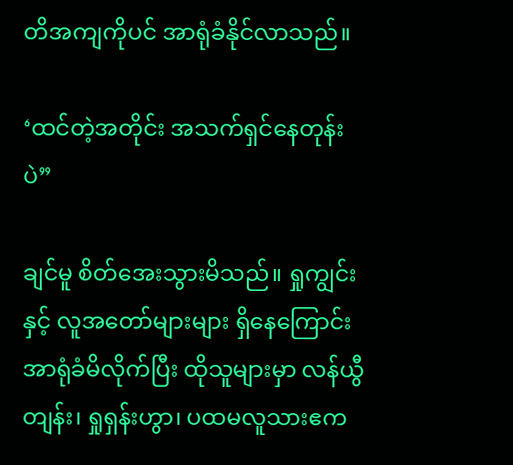တိအကျကိုပင် အာရုံခံနိုင်လာသည်။

‘ထင်တဲ့အတိုင်း အသက်ရှင်နေတုန်းပဲ”

ချင်မူ စိတ်အေးသွားမိသည်။ ရှုကျွင်းနှင့် လူအတော်များများ ရှိနေကြောင်း အာရုံခံမိလိုက်ပြီး ထိုသူများမှာ လန်ယွီတျန်း၊ ရှုရှန်းဟွာ၊ ပထမလူသားဧက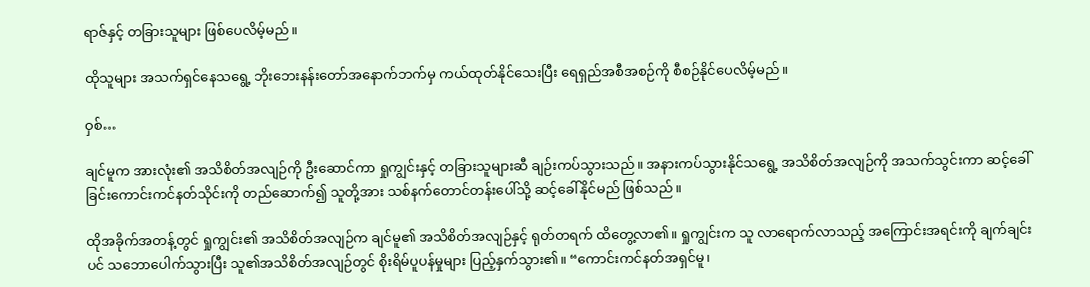ရာဇ်နှင့် တခြားသူများ ဖြစ်ပေလိမ့်မည်။

ထိုသူများ အသက်ရှင်နေသရွေ့ ဘိုးဘေးနန်းတော်အနောက်ဘက်မှ ကယ်ထုတ်နိုင်သေးပြီး ရေရှည်အစီအစဉ်ကို စီစဉ်နိုင်ပေလိမ့်မည်။

ဝှစ်…

ချင်မူက အားလုံး၏ အသိစိတ်အလျဉ်ကို ဦးဆောင်ကာ ရှုကျွင်းနှင့် တခြားသူများဆီ ချဉ်းကပ်သွားသည်။ အနားကပ်သွားနိုင်သရွေ့ အသိစိတ်အလျဉ်ကို အသက်သွင်းကာ ဆင့်ခေါ်ခြင်းကောင်းကင်နတ်သိုင်းကို တည်ဆောက်၍ သူတို့အား သစ်နက်တောင်တန်းပေါ်သို့ ဆင့်ခေါ်နိုင်မည် ဖြစ်သည်။

ထိုအခိုက်အတန့်တွင် ရှုကျွင်း၏ အသိစိတ်အလျဉ်က ချင်မူ၏ အသိစိတ်အလျဉ်နှင့် ရုတ်တရက် ထိတွေ့လာ၏။ ရှုကျွင်းက သူ လာရောက်လာသည့် အကြောင်းအရင်းကို ချက်ချင်းပင် သဘောပေါက်သွားပြီး သူ၏အသိစိတ်အလျဉ်တွင် စိုးရိမ်ပူပန်မှုများ ပြည့်နှက်သွား၏။ “ကောင်းကင်နတ်အရှင်မူ၊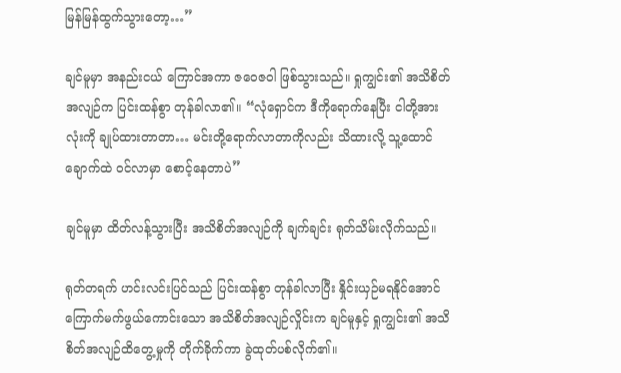မြန်မြန်ထွက်သွားတော့…”

ချင်မူမှာ အနည်းငယ် ကြောင်အကာ ဇဝေဇဝါ ဖြစ်သွားသည်။ ရှုကျွင်း၏ အသိစိတ်အလျဉ်က ပြင်းထန်စွာ တုန်ခါလာ၏။ “လုံရှောင်က ဒီကိုရောက်နေပြီး ငါတို့အားလုံးကို ချုပ်ထားတာတာ… မင်းတို့ရောက်လာတာကိုလည်း သိထားလို့ သူ့ထောင်ချောက်ထဲ ဝင်လာမှာ စောင့်နေတာပဲ”

ချင်မူမှာ ထိတ်လန့်သွားပြီး အသိစိတ်အလျဉ်ကို ချက်ချင်း ရုတ်သိမ်းလိုက်သည်။

ရုတ်တရက် ဟင်းလင်းပြင်သည် ပြင်းထန်စွာ တုန်ခါလာပြီး နှိုင်းယှဉ်မရနိုင်အောင် ကြောက်မက်ဖွယ်ကောင်းသော အသိစိတ်အလျဉ်လှိုင်းက ချင်မူနှင့် ရှုကျွင်း၏ အသိစိတ်အလျဉ်ထိတွေ့မှုကို တိုက်ခိုက်ကာ ခွဲထုတ်ပစ်လိုက်၏။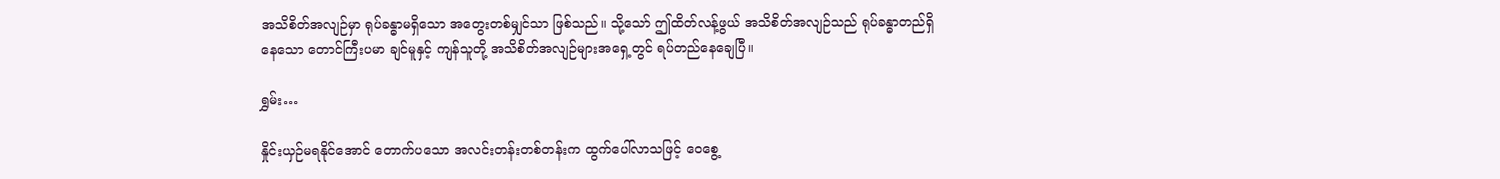အသိစိတ်အလျဉ်မှာ ရုပ်ခန္ဓာမရှိသော အတွေးတစ်မျှင်သာ ဖြစ်သည်။ သို့သော် ဤထိတ်လန့်ဖွယ် အသိစိတ်အလျဉ်သည် ရုပ်ခန္ဓာတည်ရှိနေသော တောင်ကြီးပမာ ချင်မူနှင့် ကျန်သူတို့ အသိစိတ်အလျဉ်များအရှေ့တွင် ရပ်တည်နေချေပြီ။

ရွှမ်း…

နှိုင်းယှဉ်မရနိုင်အောင် တောက်ပသော အလင်းတန်းတစ်တန်းက ထွက်ပေါ်လာသဖြင့် ဝေစွေ့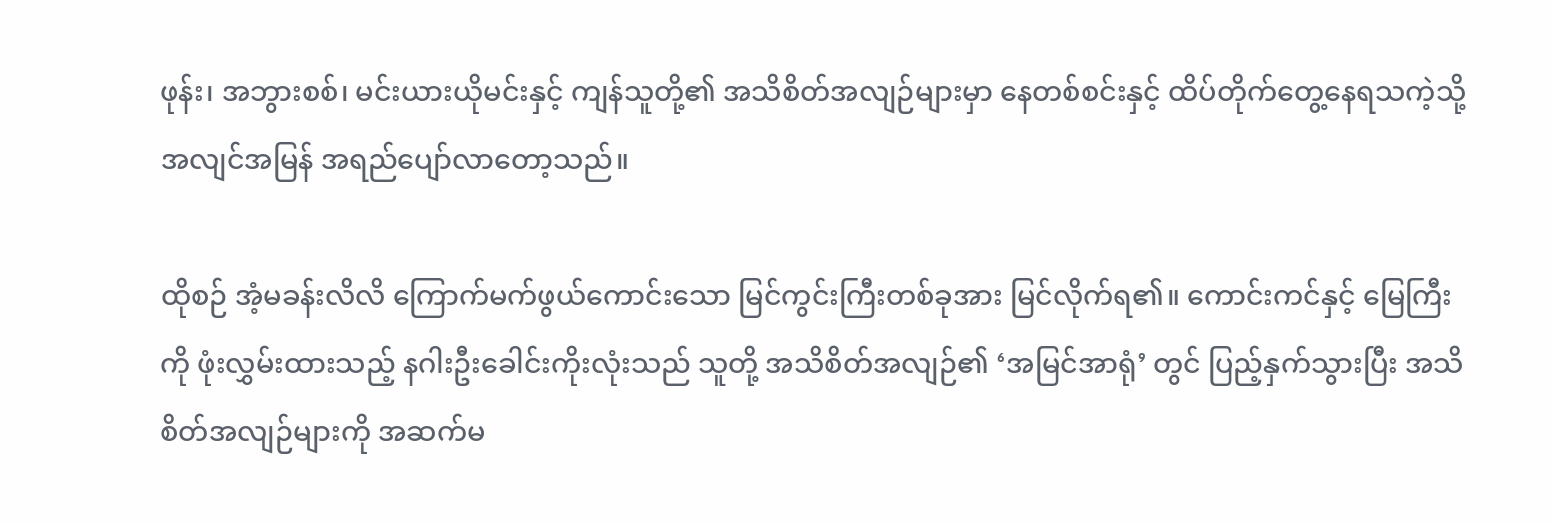ဖုန်း၊ အဘွားစစ်၊ မင်းယားယိုမင်းနှင့် ကျန်သူတို့၏ အသိစိတ်အလျဉ်များမှာ နေတစ်စင်းနှင့် ထိပ်တိုက်တွေ့နေရသကဲ့သို့ အလျင်အမြန် အရည်ပျော်လာတော့သည်။

ထိုစဉ် အံ့မခန်းလိလိ ကြောက်မက်ဖွယ်ကောင်းသော မြင်ကွင်းကြီးတစ်ခုအား မြင်လိုက်ရ၏။ ကောင်းကင်နှင့် မြေကြီးကို ဖုံးလွှမ်းထားသည့် နဂါးဦးခေါင်းကိုးလုံးသည် သူတို့ အသိစိတ်အလျဉ်၏ ‘အမြင်အာရုံ’ တွင် ပြည့်နှက်သွားပြီး အသိစိတ်အလျဉ်များကို အဆက်မ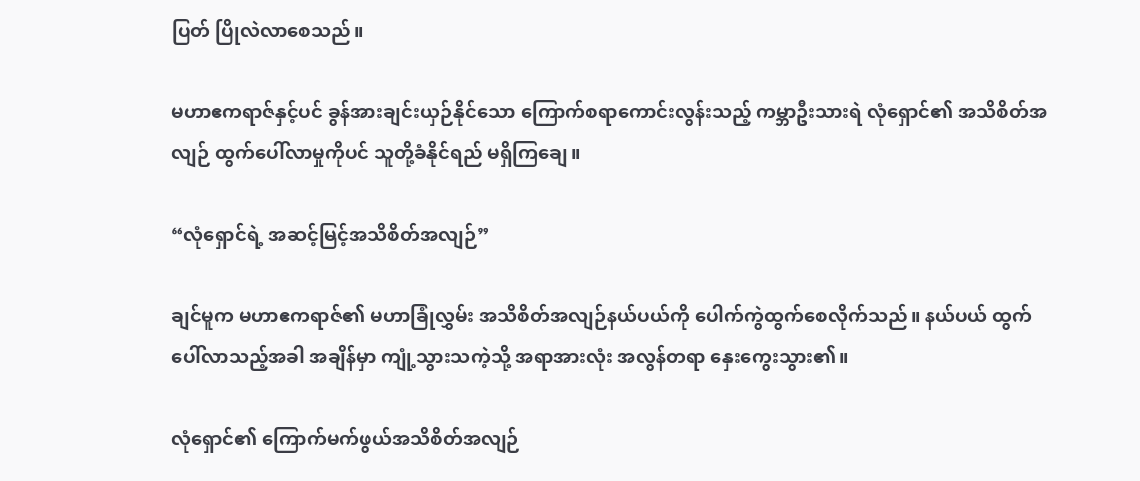ပြတ် ပြိုလဲလာစေသည်။

မဟာဧကရာဇ်နှင့်ပင် ခွန်အားချင်းယှဉ်နိုင်သော ကြောက်စရာကောင်းလွန်းသည့် ကမ္ဘာဦးသားရဲ လုံရှောင်၏ အသိစိတ်အလျဉ် ထွက်ပေါ်လာမှုကိုပင် သူတို့ခံနိုင်ရည် မရှိကြချေ။

“လုံရှောင်ရဲ့ အဆင့်မြင့်အသိစိတ်အလျဉ်”

ချင်မူက မဟာဧကရာဇ်၏ မဟာခြုံလွှမ်း အသိစိတ်အလျဉ်နယ်ပယ်ကို ပေါက်ကွဲထွက်စေလိုက်သည်။ နယ်ပယ် ထွက်ပေါ်လာသည့်အခါ အချိန်မှာ ကျုံ့သွားသကဲ့သို့ အရာအားလုံး အလွန်တရာ နှေးကွေးသွား၏။

လုံရှောင်၏ ကြောက်မက်ဖွယ်အသိစိတ်အလျဉ်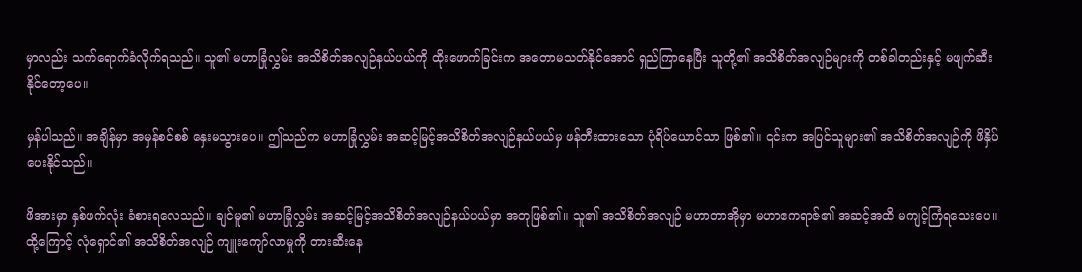မှာလည်း သက်ရောက်ခံလိုက်ရသည်။ သူ၏ မဟာခြုံလွှမ်း အသိစိတ်အလျဉ်နယ်ပယ်ကို ထိုးဖောက်ခြင်းက အတောမသတ်နိုင်အောင် ရှည်ကြာနေပြီး သူတို့၏ အသိစိတ်အလျဉ်များကို တစ်ခါတည်းနှင့် မဖျက်ဆီးနိုင်တော့ပေ။

မှန်ပါသည်။ အချိန်မှာ အမှန်စင်စစ် နှေးမသွားပေ။ ဤသည်က မဟာခြုံလွှမ်း အဆင့်မြင့်အသိစိတ်အလျဉ်နယ်ပယ်မှ ဖန်တီးထားသော ပုံရိပ်ယောင်သာ ဖြစ်၏။ ၎င်းက အပြင်သူများ၏ အသိစိတ်အလျဉ်ကို ဖိနှိပ်ပေးနိုင်သည်။

ဖိအားမှာ နှစ်ဖက်လုံး ခံစားရလေသည်။ ချင်မူ၏ မဟာခြုံလွှမ်း အဆင့်မြင့်အသိစိတ်အလျဉ်နယ်ပယ်မှာ အတုဖြစ်၏။ သူ၏ အသိစိတ်အလျဉ် မဟာတာအိုမှာ မဟာဧကရာဇ်၏ အဆင့်အထိ မကျင့်ကြံရသေးပေ။ ထို့ကြောင့် လုံရှောင်၏ အသိစိတ်အလျဉ် ကျူးကျော်လာမှုကို တားဆီးနေ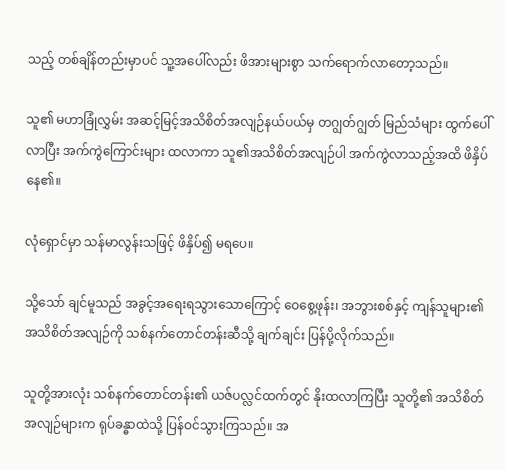သည့် တစ်ချိန်တည်းမှာပင် သူ့အပေါ်လည်း ဖိအားများစွာ သက်ရောက်လာတော့သည်။

သူ၏ မဟာခြုံလွှမ်း အဆင့်မြင့်အသိစိတ်အလျဉ်နယ်ပယ်မှ တဂျွတ်ဂျွတ် မြည်သံများ ထွက်ပေါ်လာပြီး အက်ကွဲကြောင်းများ ထလာကာ သူ၏အသိစိတ်အလျဉ်ပါ အက်ကွဲလာသည့်အထိ ဖိနှိပ်နေ၏။

လုံရှောင်မှာ သန်မာလွန်းသဖြင့် ဖိနှိပ်၍ မရပေ။

သို့သော် ချင်မူသည် အခွင့်အရေးရသွားသောကြောင့် ဝေစွေ့ဖုန်း၊ အဘွားစစ်နှင့် ကျန်သူများ၏ အသိစိတ်အလျဉ်ကို သစ်နက်တောင်တန်းဆီသို့ ချက်ချင်း ပြန်ပို့လိုက်သည်။

သူတို့အားလုံး သစ်နက်တောင်တန်း၏ ယဇ်ပလ္လင်ထက်တွင် နိုးထလာကြပြီး သူတို့၏ အသိစိတ်အလျဉ်များက ရုပ်ခန္ဓာထဲသို့ ပြန်ဝင်သွားကြသည်။ အ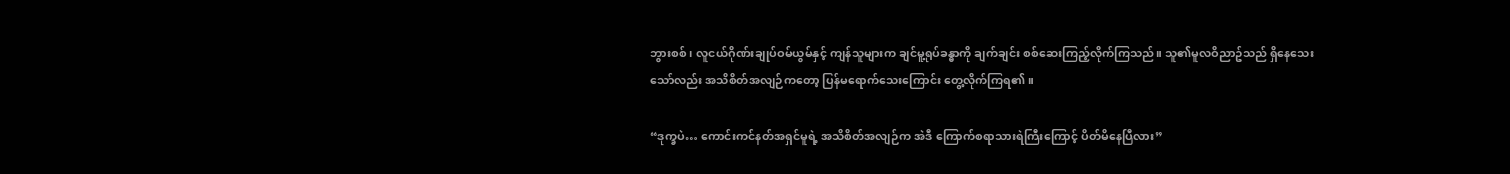ဘွားစစ်၊ လူငယ်ဂိုဏ်းချုပ်ဝမ်ယွမ်နှင့် ကျန်သူများက ချင်မူ့ရုပ်ခန္ဓာကို ချက်ချင်း စစ်ဆေးကြည့်လိုက်ကြသည်။ သူ၏မူလဝိညာဥ်သည် ရှိနေသေးသော်လည်း အသိစိတ်အလျဉ်ကတော့ ပြန်မရောက်သေးကြောင်း တွေ့လိုက်ကြရ၏။

“ဒုက္ခပဲ… ကောင်းကင်နတ်အရှင်မူရဲ့ အသိစိတ်အလျဉ်က အဲဒီ ကြောက်စရာသားရဲကြီးကြောင့် ပိတ်မိနေပြီလား”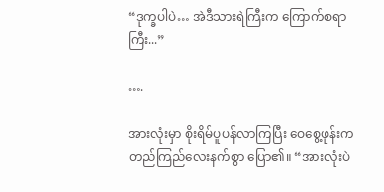“ဒုက္ခပါပဲ… အဲဒီသားရဲကြီးက ကြောက်စရာကြီး...”

….

အားလုံးမှာ စိုးရိမ်ပူပန်လာကြပြီး ဝေစွေ့ဖုန်းက တည်ကြည်လေးနက်စွာ ပြော၏။ “အားလုံးပဲ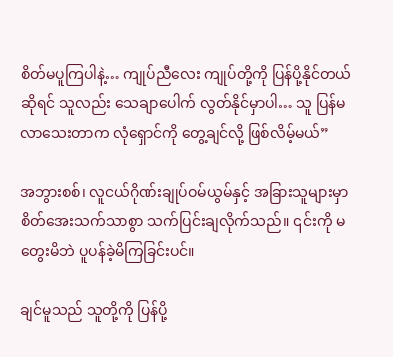စိတ်မပူကြပါနဲ့… ကျုပ်ညီလေး ကျုပ်တို့ကို ပြန်ပို့နိုင်တယ်ဆိုရင် သူလည်း သေချာပေါက် လွတ်နိုင်မှာပါ… သူ ပြန်မလာသေးတာက လုံရှောင်ကို တွေ့ချင်လို့ ဖြစ်လိမ့်မယ်”

အဘွားစစ်၊ လူငယ်ဂိုဏ်းချုပ်ဝမ်ယွမ်နှင့် အခြားသူများမှာ စိတ်အေးသက်သာစွာ သက်ပြင်းချလိုက်သည်။ ၎င်းကို မတွေးမိဘဲ ပူပန်ခဲ့မိကြခြင်းပင်။

ချင်မူသည် သူတို့ကို ပြန်ပို့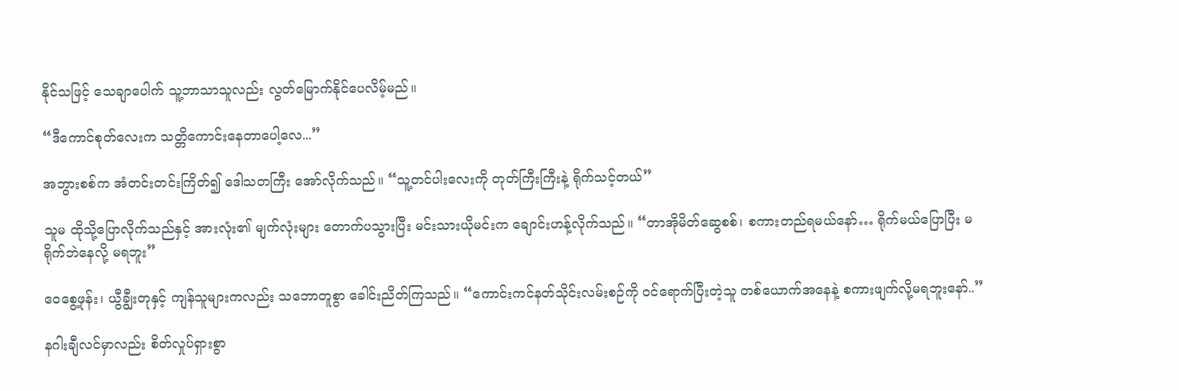နိုင်သဖြင့် သေချာပေါက် သူ့ဘာသာသူလည်း လွတ်မြောက်နိုင်ပေလိမ့်မည်။

“ဒီကောင်စုတ်လေးက သတ္တိကောင်းနေတာပေါ့လေ...”

အဘွားစစ်က အံတင်းတင်းကြိတ်၍ ဒေါသတကြီး အော်လိုက်သည်။ “သူ့တင်ပါးလေးကို တုတ်ကြီးကြီးနဲ့ ရိုက်သင့်တယ်”

သူမ ထိုသို့ပြောလိုက်သည်နှင့် အားလုံး၏ မျက်လုံး‌များ တောက်ပသွားပြီး မင်းသားယိုမင်းက ချောင်းဟန့်လိုက်သည်။ “တာအိုမိတ်ဆွေစစ်၊ စကားတည်ရမယ်နော်… ရိုက်မယ်ပြောပြီး မရိုက်ဘဲနေလို့ မရဘူး”

ဝေ‌စွေ့ဖုန်း၊ ယွီချွီးတုနှင့် ကျန်သူများကလည်း သဘောတူစွာ ခေါင်းညိတ်ကြသည်။ “ကောင်းကင်နတ်သိုင်းလမ်းစဉ်ကို ၀င်ရောက်ပြီးတဲ့သူ တစ်ယောက်အနေနဲ့ စကားဖျက်လို့မရဘူးနော်..”

နဂါးချီလင်မှာလည်း စိတ်လှုပ်ရှားစွာ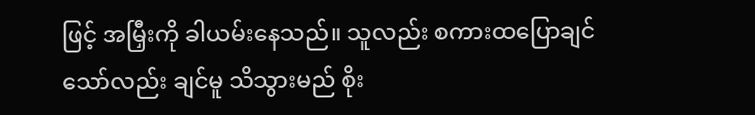ဖြင့် အမြှီးကို ခါယမ်းနေသည်။ သူလည်း စကားထပြောချင်သော်လည်း ချင်မူ သိသွားမည် စိုး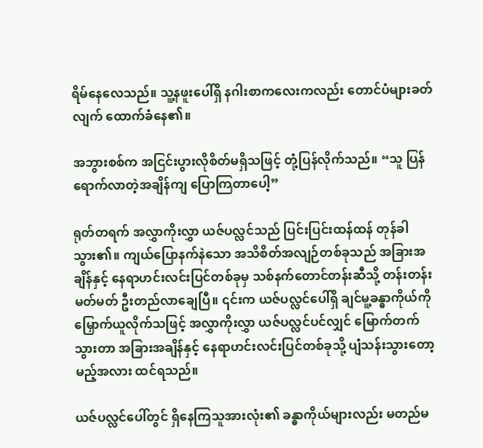ရိမ်နေလေသည်။ သူ့နဖူးပေါ်ရှိ နဂါးစာကလေးကလည်း တောင်ပံများခတ်လျက် ထောက်ခံနေ၏။

အဘွားစစ်က အငြင်းပွားလိုစိတ်မရှိသဖြင့် တုံ့ပြန်လိုက်သည်။ “သူ ပြန်ရောက်လာတဲ့အချိန်ကျ ပြောကြတာပေါ့”

ရုတ်တရက် အလွှာကိုးလွှာ ယဇ်ပလ္လင်သည် ပြင်းပြင်းထန်ထန် တုန်ခါသွား၏။ ကျယ်ပြောနက်နဲသော အသိစိတ်အလျဉ်တစ်ခုသည် အခြားအချိန်နှင့် နေရာဟင်းလင်းပြင်တစ်ခုမှ သစ်နက်တောင်တန်းဆီသို့ တန်းတန်းမတ်မတ် ဦးတည်လာချေပြီ။ ၎င်းက ယဇ်ပလ္လင်ပေါ်ရှိ ချင်မူ့ခန္ဓာကိုယ်ကို မြှောက်ယူလိုက်သဖြင့် အလွှာကိုးလွှာ ယဇ်ပလ္လင်ပင်လျှင် မြောက်တက်သွားတာ အခြား‌အချိန်နှင့် နေရာဟင်းလင်းပြင်တစ်ခုသို့ ပျံသန်းသွားတော့မည့်အလား ထင်ရသည်။

ယဇ်ပလ္လင်ပေါ်တွင် ရှိနေကြသူအားလုံး၏ ခန္ဓာကိုယ်များလည်း မတည်မ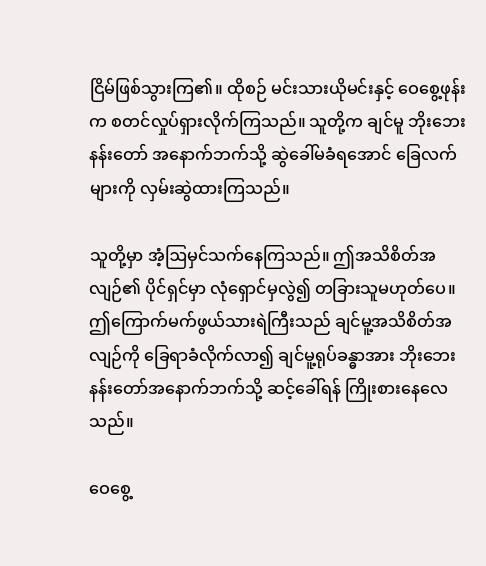ငြိမ်ဖြစ်သွားကြ၏။ ထိုစဉ် မင်းသားယိုမင်းနှင့် ‌ဝေစွေ့ဖုန်းက စတင်လှုပ်ရှားလိုက်ကြသည်။ သူတို့က ချင်မူ ဘိုးဘေးနန်းတော် အနောက်ဘက်သို့ ဆွဲခေါ်မခံရအောင် ခြေလက်များကို လှမ်းဆွဲထားကြသည်။

သူတို့မှာ အံ့ဩမှင်သက်နေကြသည်။ ဤအသိစိတ်အလျဉ်၏ ပိုင်ရှင်မှာ လုံရှောင်မှလွဲ၍ တခြားသူမဟုတ်ပေ။ ဤကြောက်မက်ဖွယ်သားရဲကြီးသည် ချင်မူ့အသိစိတ်အလျဉ်ကို ခြေရာခံလိုက်လာ၍ ချင်မူ့ရုပ်ခန္ဓာအား ဘိုးဘေးနန်းတော်အနောက်ဘက်သို့ ဆင့်ခေါ်ရန် ကြိုးစားနေလေသည်။

ဝေစွေ့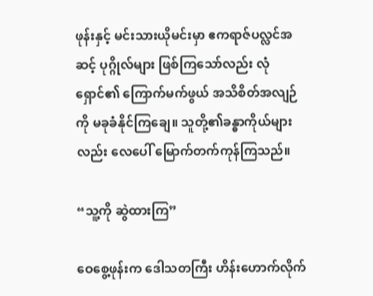ဖုန်းနှင့် မင်းသားယိုမင်းမှာ ဧကရာဇ်ပလ္လင်အဆင့် ပုဂ္ဂိုလ်များ ဖြစ်ကြသော်လည်း လုံရှောင်၏ ကြောက်မက်ဖွယ် အသိစိတ်အလျဉ်ကို မခုခံနိုင်ကြချေ။ သူတို့၏ခန္ဓာကိုယ်များလည်း လေပေါ် မြောက်တက်ကုန်ကြသည်။

“သူ့ကို ဆွဲထားကြ”

ဝေစွေ့ဖုန်းက ‌ဒေါသတကြီး ဟိန်းဟောက်လိုက်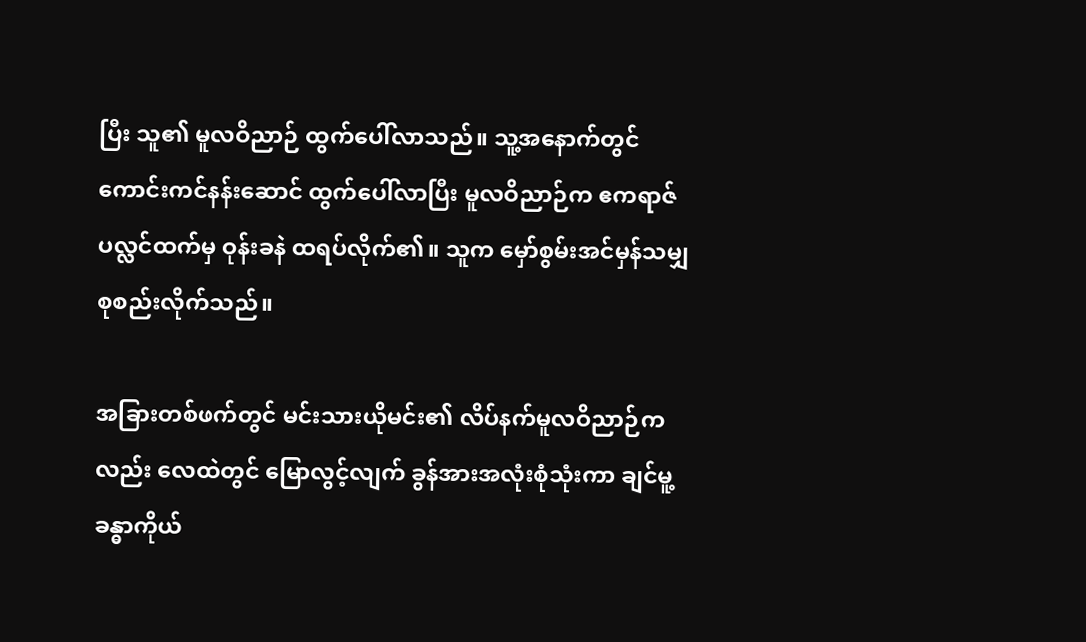ပြီး သူ၏ မူလဝိညာဉ် ထွက်ပေါ်လာသည်။ သူ့အနောက်တွင် ကောင်းကင်နန်းဆောင် ထွက်ပေါ်လာပြီး မူလဝိညာဉ်က ဧကရာဇ်ပလ္လင်ထက်မှ ဝုန်းခနဲ ထရပ်လိုက်၏။ သူက မှော်စွမ်းအင်မှန်သမျှ စုစည်းလိုက်သည်။

အခြားတစ်ဖက်တွင် မင်းသားယိုမင်း၏ လိပ်နက်မူလဝိညာဉ်ကလည်း လေထဲတွင် မြောလွင့်လျက် ခွန်အားအလုံးစုံသုံးကာ ချင်မူ့ခန္ဓာကိုယ်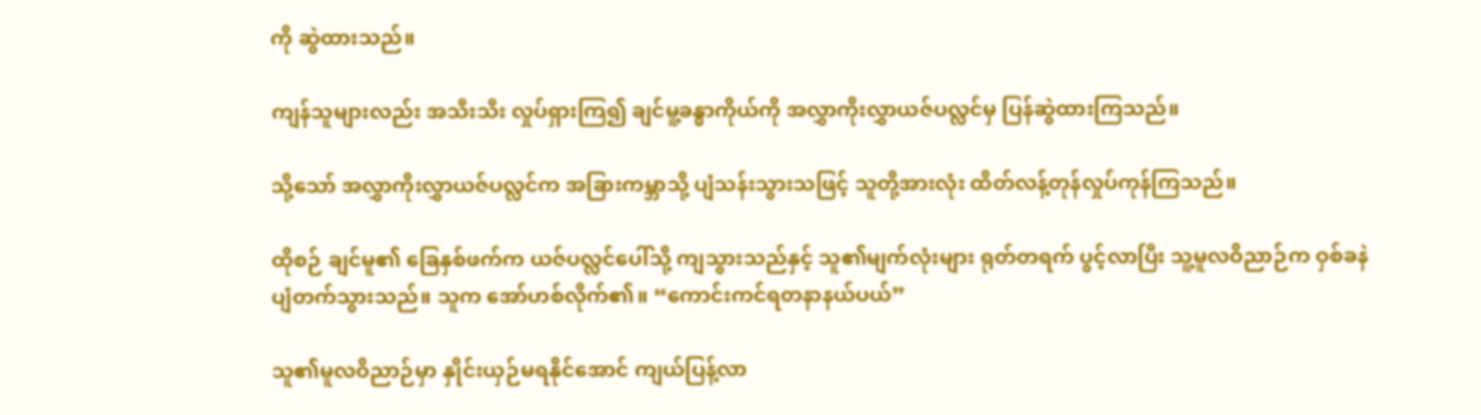ကို ဆွဲထားသည်။

ကျန်သူများလည်း အသီးသီး လှုပ်ရှားကြ၍ ချင်မူ့ခန္ဓာကိုယ်ကို အလွှာကိုးလွှာယဇ်ပလ္လင်မှ ပြန်ဆွဲထားကြသည်။

သို့သော် အလွှာကိုးလွှာယဇ်ပလ္လင်က အခြားကမ္ဘာသို့ ပျံသန်းသွားသဖြင့် သူတို့အားလုံး ထိတ်လန့်တုန်လှုပ်ကုန်ကြသည်။

ထိုစဉ် ချင်မူ၏ ခြေနှစ်ဖက်က ယဇ်ပလ္လင်ပေါ်သို့ ကျသွားသည်နှင့် သူ၏မျက်လုံးများ ရုတ်တရက် ပွင့်လာပြီး သူ့မူလဝိညာဉ်က ဝှစ်ခနဲ ပျံတက်သွားသည်။ သူက ‌အော်ဟစ်လိုက်၏။ “ကောင်းကင်ရတနာနယ်ပယ်”

သူ၏မူလဝိညာဉ်မှာ နှိုင်းယှဉ်မရနိုင်အောင် ကျယ်ပြန့်လာ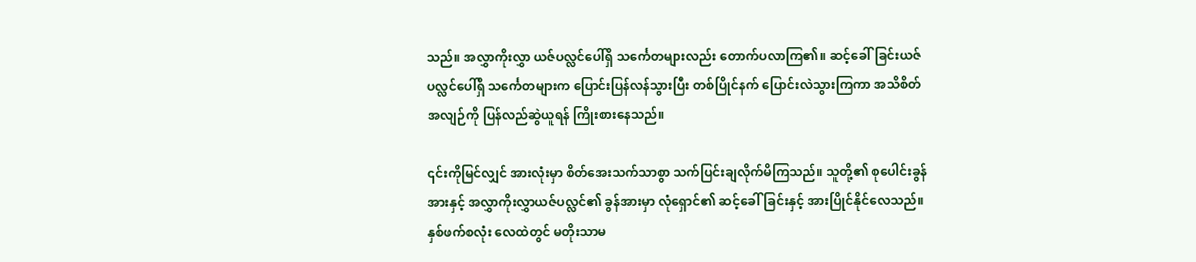သည်။ အလွှာကိုးလွှာ ယဇ်ပလ္လင်ပေါ်ရှိ သင်္ကေတများလည်း တောက်ပလာကြ၏။ ဆင့်ခေါ်ခြင်းယဇ်ပလ္လင်ပေါ်ရှိ သင်္ကေတများက‌ ပြောင်းပြန်လန်သွားပြီး တစ်ပြိုင်နက် ပြောင်းလဲသွားကြကာ အသိစိတ်အလျဉ်ကို ပြန်လည်ဆွဲယူရန် ကြိုးစားနေသည်။

၎င်းကိုမြင်လျှင် အားလုံးမှာ စိတ်အေးသက်သာစွာ သက်ပြင်းချလိုက်မိကြသည်။ သူတို့၏ စုပေါင်းခွန်အားနှင့် အလွှာကိုးလွှာယဇ်ပလ္လင်၏ ခွန်အားမှာ လုံရှောင်၏ ဆင့်ခေါ်ခြင်းနှင့် အားပြိုင်နိုင်လေသည်။ နှစ်ဖက်စလုံး လေထဲတွင် မတိုးသာမ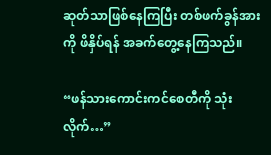ဆုတ်သာဖြစ်နေကြပြီး တစ်ဖက်ခွန်အားကို ဖိနှိပ်ရန် အခက်တွေ့နေကြသည်။

“ဖန်သားကောင်းကင်စေတီကို သုံးလိုက်…”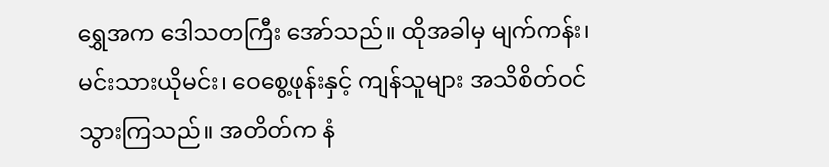ရွှေအက ဒေါသတကြီး အော်သည်။ ထိုအခါမှ မျက်ကန်း၊ မင်းသားယိုမင်း၊ ဝေစွေ့ဖုန်းနှင့် ကျန်သူများ အသိစိတ်ဝင်သွားကြသည်။ အတိတ်က နံ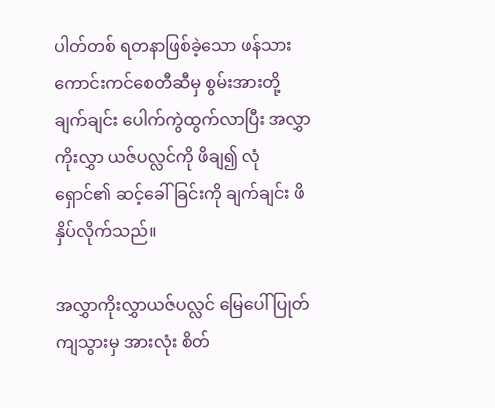ပါတ်တစ် ရတနာဖြစ်ခဲ့သော ဖန်သားကောင်းကင်စေတီဆီမှ စွမ်းအားတို့ ချက်ချင်း ပေါက်ကွဲထွက်လာပြီး အလွှာကိုးလွှာ ယဇ်ပလ္လင်ကို ဖိချ၍ လုံရှောင်၏ ဆင့်ခေါ်ခြင်းကို ချက်ချင်း ဖိနှိပ်လိုက်သည်။

အလွှာကိုးလွှာယဇ်ပလ္လင် မြေပေါ် ပြုတ်ကျသွားမှ အားလုံး စိတ်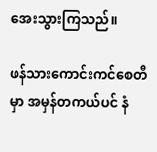အေးသွားကြသည်။

ဖန်သားကောင်းကင်စေတီမှာ အမှန်တကယ်ပင် နံ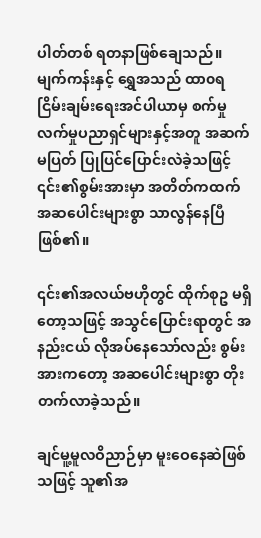ပါတ်တစ် ရတနာဖြစ်ချေသည်။ မျက်ကန်းနှင့် ရွှေအသည် ထာ၀ရငြိမ်းချမ်းရေးအင်ပါယာမှ စက်မှုလက်မှုပညာရှင်များနှင့်အတူ အဆက်မပြတ် ပြုပြင်ပြောင်းလဲခဲ့သဖြင့် ၎င်း၏စွမ်းအားမှာ အတိတ်ကထက် အဆပေါင်းများစွာ သာလွန်နေပြီဖြစ်၏။

၎င်း၏အလယ်ဗဟိုတွင် ထိုက်စုဥ မရှိတော့သဖြင့် အသွင်ပြောင်းရာတွင် အနည်းငယ် လိုအပ်နေသော်လည်း စွမ်းအားကတော့ အဆပေါင်းများစွာ တိုးတက်လာခဲ့သည်။

ချင်မူ့မူလဝိညာဉ်မှာ မူးဝေနေဆဲဖြစ်သဖြင့် သူ၏အ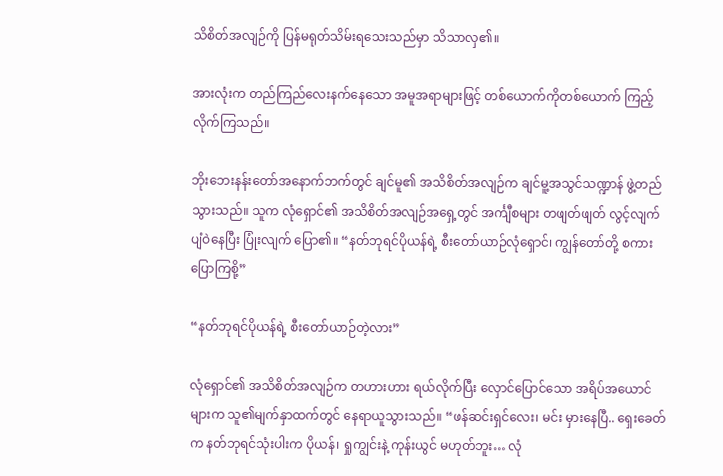သိစိတ်အလျဉ်ကို ပြန်မရုတ်သိမ်းရသေးသည်မှာ သိသာလှ၏။

အားလုံးက တည်ကြည်လေးနက်နေသော အမူအရာများဖြင့် တစ်ယောက်ကိုတစ်ယောက် ကြည့်လိုက်ကြသည်။

ဘိုးဘေးနန်းတော်အနောက်ဘက်တွင် ချင်မူ၏ အသိစိတ်အလျဉ်က ချင်မူ့အသွင်သဏ္ဍာန် ဖွဲ့တည်သွားသည်။ သူက လုံရှောင်၏ အသိစိတ်အလျဉ်အရှေ့တွင် အင်္ကျီစများ တဖျတ်ဖျတ် လွင့်လျက် ပျံဝဲနေပြီး ပြုံးလျက် ပြော၏။ “နတ်ဘုရင်ပိုယန်ရဲ့ စီးတော်ယာဉ်လုံရှောင်၊ ကျွန်တော်တို့ စကားပြောကြစို့”

“နတ်ဘုရင်ပိုယန်ရဲ့ စီးတော်ယာဉ်တဲ့လား”

လုံရှောင်၏ အသိစိတ်အလျဉ်က တဟားဟား ရယ်လိုက်ပြီး လှောင်ပြောင်သော အရိပ်အယောင်များက သူ၏မျက်နှာထက်တွင် နေရာယူသွားသည်။ “ဖန်ဆင်းရှင်လေး၊ မင်း မှားနေပြီ.. ရှေးခေတ်က နတ်ဘုရင်သုံးပါးက ပိုယန်၊ ရှုကျွင်းနဲ့ ကုန်းယွင် မဟုတ်ဘူး… လုံ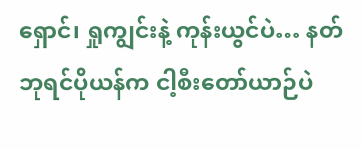ရှောင်၊ ရှုကျွင်းနဲ့ ကုန်းယွင်ပဲ… နတ်ဘုရင်ပိုယန်က ငါ့စီးတော်ယာဉ်ပဲ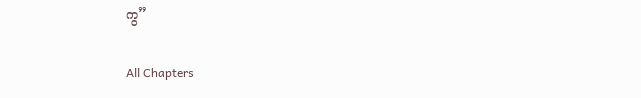ကွ”

All Chapters